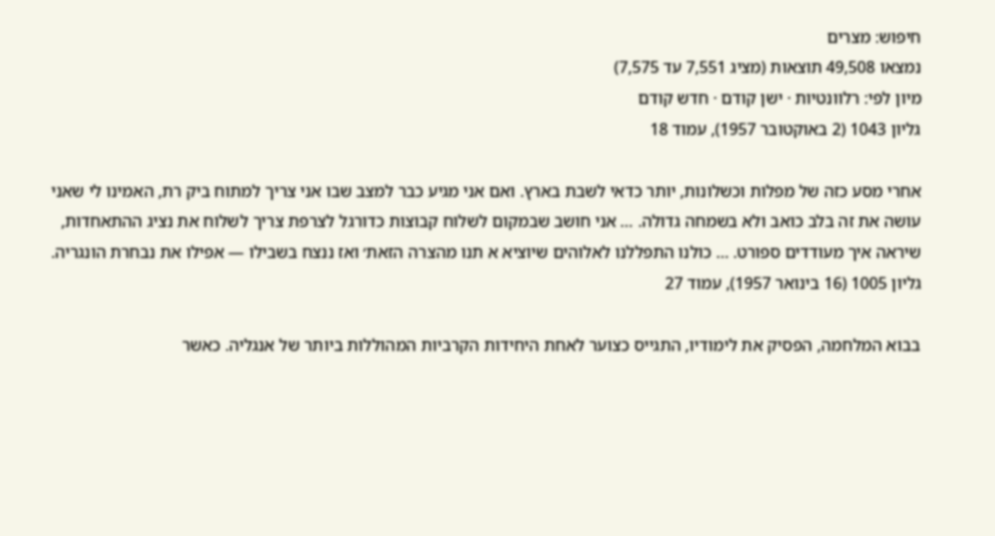חיפוש: מצרים
נמצאו 49,508 תוצאות (מציג 7,551 עד 7,575)
מיון לפי: רלוונטיות · ישן קודם · חדש קודם
גליון 1043 (2 באוקטובר 1957), עמוד 18

אחרי מסע כזה של מפלות וכשלונות, יותר כדאי לשבת בארץ. ואם אני מגיע כבר למצב שבו אני צריך למתוח ביק רת, האמינו לי שאני עושה את זה בלב כואב ולא בשמחה גדולה. … אני חושב שבמקום לשלוח קבוצות כדורגל לצרפת צריך לשלוח את נציג ההתאחדות, שיראה איך מעודדים ספורט. … כולנו התפללנו לאלוהים שיוציא א תנו מהצרה הזאת׳ ואז ננצח בשבילו — אפילו את נבחרת הונגריה.
גליון 1005 (16 בינואר 1957), עמוד 27

בבוא המלחמה, הפסיק את לימודיו, התגייס כצוער לאחת היחידות הקרביות המהוללות ביותר של אנגליה. כאשר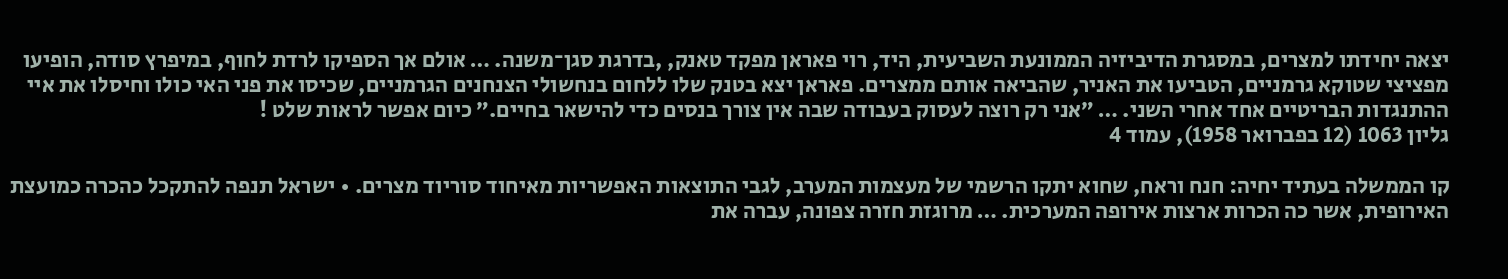יצאה יחידתו למצרים, במסגרת הדיביזיה הממונעת השביעית, היד, רוי פאראן מפקד טאנק, ,בדרגת סגן־משנה. … אולם אך הספיקו לרדת לחוף, במיפרץ סודה, הופיעו מפציצי שטוקא גרמניים, הטביעו את האניר, שהביאה אותם ממצרים. פאראן יצא בטנק שלו ללחום בנחשולי הצנחנים הגרמניים, שכיסו את פני האי כולו וחיסלו את איי ההתנגדות הבריטיים אחד אחרי השני. … ״אני רק רוצה לעסוק בעבודה שבה אין צורך בנסים כדי להישאר בחיים.״ כיום אפשר לראות שלט !
גליון 1063 (12 בפברואר 1958), עמוד 4

קו הממשלה בעתיד יחיה: חנח וראח, שחוא יתקו הרשמי של מעצמות המערב, לגבי התוצאות האפשריות מאיחוד סוריוד מצרים. • ישראל תנפה להתקכל כהכרה כמועצת האירופית, אשר כה הכרות ארצות אירופה המערכית. … מרוגזת חזרה צפונה, עברה את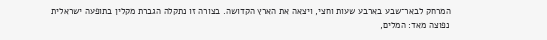המרחק לבאר־שבע בארבע שעות וחצי, ויצאה את הארץ הקדושה. בצורה זו נתקלה הגברת מקלין בתופעה ישראלית נפוצה מאד: המלים,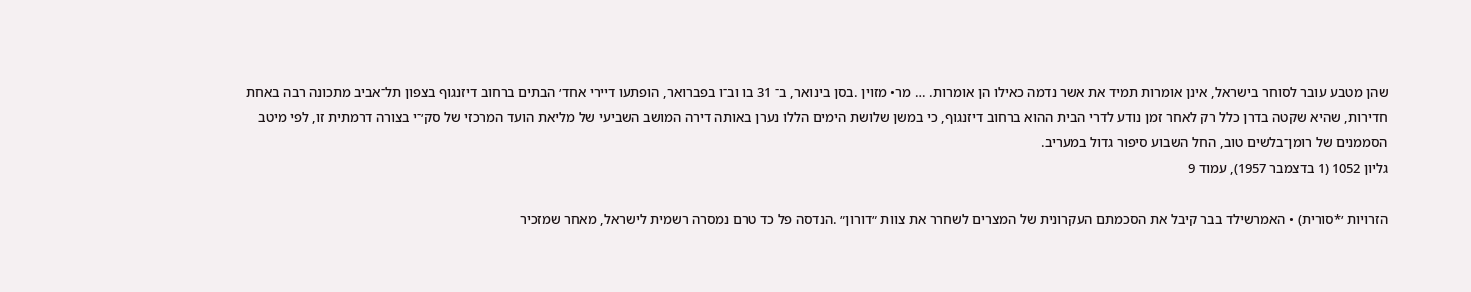שהן מטבע עובר לסוחר בישראל, אינן אומרות תמיד את אשר נדמה כאילו הן אומרות. … מר• מזוין .בסן בינואר, ב־ 31 בו וב־ו בפברואר, הופתעו דיירי אחד׳ הבתים ברחוב דיזנגוף בצפון תל־אביב מתכונה רבה באחת חדירות, שהיא שקטה בדרן כלל רק לאחר זמן נודע לדרי הבית ההוא ברחוב דיזנגוף, כי במשן שלושת הימים הללו נערן באותה דירה המושב השביעי של מליאת הועד המרכזי של סק׳־י בצורה דרמתית זו, לפי מיטב הסממנים של רומן־בלשים טוב, החל השבוע סיפור גדול במעריב.
גליון 1052 (1 בדצמבר 1957), עמוד 9

הזרויות ׳*סורית) • האמרשילד בבר קיבל את הסכמתם העקרונית של המצרים לשחרר את צוות ״דורון״ .הנדסה פל כד טרם נמסרה רשמית לישראל, מאחר שמזכיר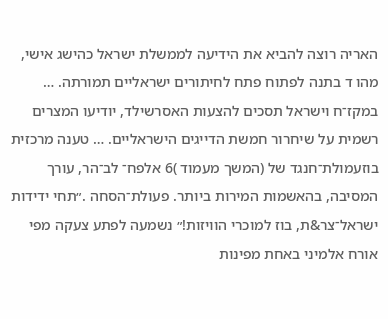האריה רוצה להביא את הידיעה לממשלת ישראל כהישג אישי, מהו ד בתנה לפתוח פתח לחיתורים ישראליים תמורתה. … במקז־ח וישראל תסכים להצעות האסרשילד, יודיעו המצרים רשמית על שיחרור חמשת הדייגים הישראליים. … טענה מרכזית בוזעמולת־חנגד של (המשך מעמוד )6 אלפח־ לב־הר, עורך המסיבה, בהאשמות המירות ביותר. פעולת־הסחה .״תחי ידידות ישראל־צר&ת, בוז למוכרי הוויזות!״ נשמעה לפתע צעקה מפי אורח אלמיני באחת מפינות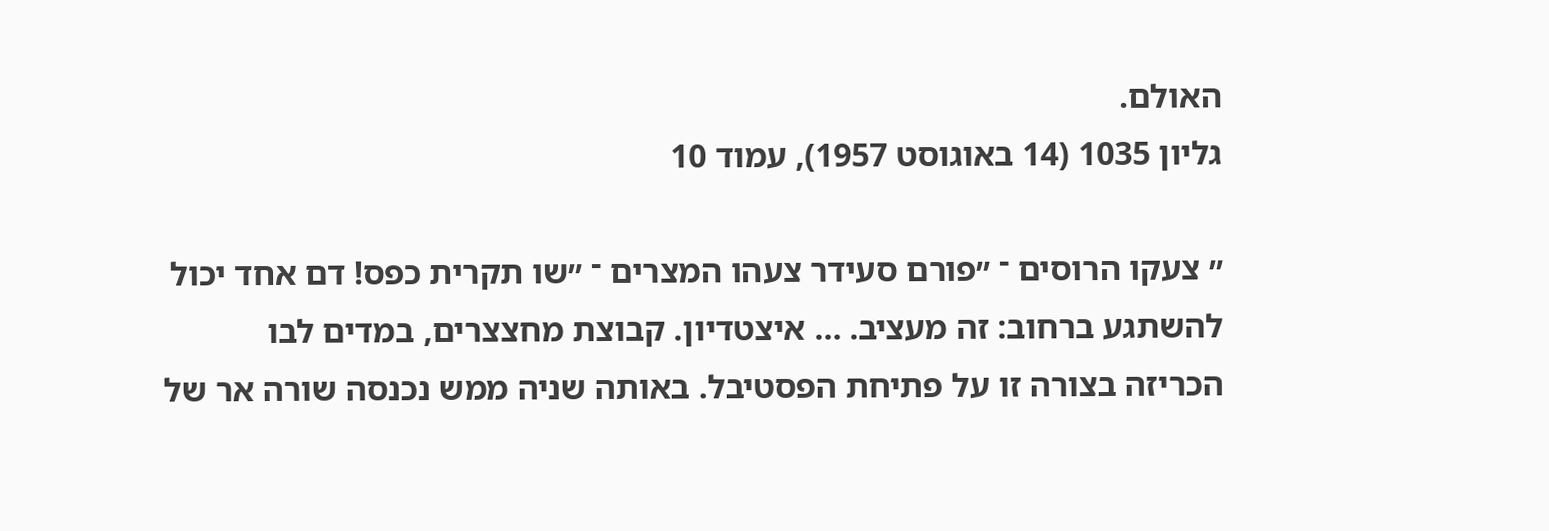האולם.
גליון 1035 (14 באוגוסט 1957), עמוד 10

״ צעקו הרוסים ־ ״פורם סעידר צעהו המצרים ־ ״שו תקרית כפס! דם אחד יכול להשתגע ברחוב: זה מעציב. … איצטדיון. קבוצת מחצצרים, במדים לבו הכריזה בצורה זו על פתיחת הפסטיבל. באותה שניה ממש נכנסה שורה אר של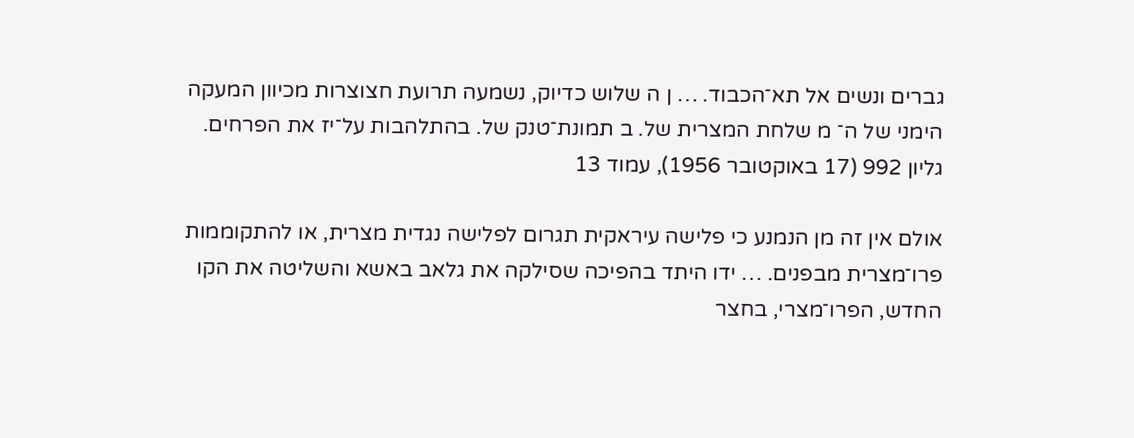גברים ונשים אל תא־הכבוד. … ן ה שלוש כדיוק, נשמעה תרועת חצוצרות מכיוון המעקה הימני של ה־ מ שלחת המצרית של. ב תמונת־טנק של. בהתלהבות על־יז את הפרחים.
גליון 992 (17 באוקטובר 1956), עמוד 13

אולם אין זה מן הנמנע כי פלישה עיראקית תגרום לפלישה נגדית מצרית, או להתקוממות פרו־מצרית מבפנים. … ידו היתד בהפיכה שסילקה את גלאב באשא והשליטה את הקו החדש, הפרו־מצרי, בחצר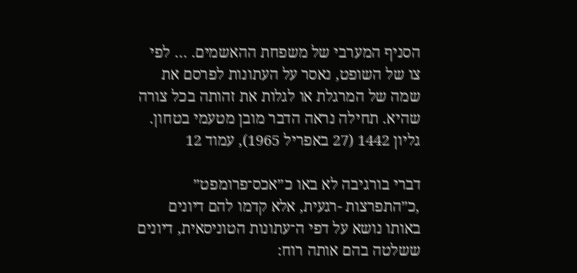הסניף המערבי של משפחת ההאשמים. … לפי צו של השופט, נאסר על העתונות לפרסם את שמה של המרגלת או לגלות את זהותה בכל צורה שהיא. תחילה נראה הדבר מובן מטעמי בטחון.
גליון 1442 (27 באפריל 1965), עמוד 12

דברי בורגיבה לא באו כ״אכס־פרומפט״ ,כ״התפרצות -רגעית, אלא קדמו להם דיונים באותו נושא על דפי ה־עתונות הטוניסאית, דיונים ששלטה בהם אותה רוח: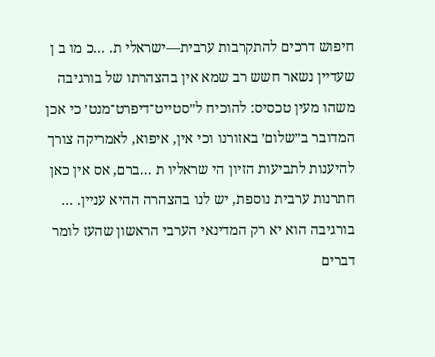חיפוש דרכים להתקרבות ערבית—ישראלי ת. ...כ מו ב ן שעדיין נשאר חשש רב שמא אין בהצהרתו של בורגיבה משהו מעין טכסיס: להוכיח ל״סטייט־דיפרט־מנט׳ כי אכן המדובר ב״שלום׳ באזורנו וכי אין, איפוא, לאמריקה צורך להיענות לתביעות הזיון הי שראליו ת ...ברם, אס אין כאן חתרנות ערבית נוספת, יש לנו בהצהרה ההיא עניין. … בורגיבה הוא יא רק המדינאי הערבי הראשון שהעז לומר דברים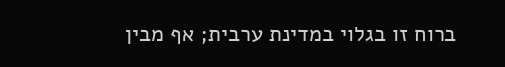ברוח זו בגלוי במדינת ערבית; אף מבין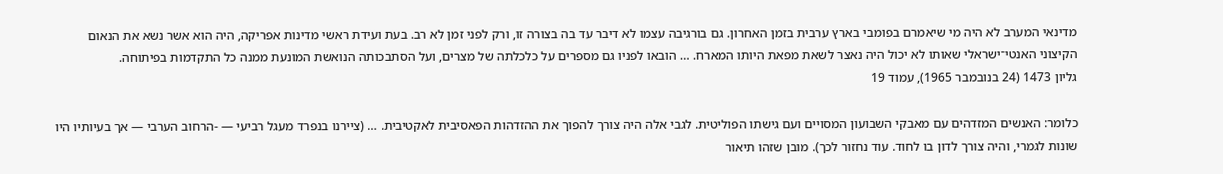מדינאי המערב לא היה מי שיאמרם בפומבי בארץ ערבית בזמן האחרון. גם בורגיבה עצמו לא דיבר עד בה בצורה זו, ורק לפני זמן לא רב. בעת ועידת ראשי מדינות אפריקה, היה הוא אשר נשא את הנאום הקיצוני האנטי־ישראלי שאותו לא יכול היה נאצר לשאת מפאת היותו המארח. … הובאו לפניו גם מספרים על כלכלתה של מצרים, ועל הסתבכותה הנואשת המונעת ממנה כל התקדמות בפיתוחה.
גליון 1473 (24 בנובמבר 1965), עמוד 19

כלומר: האנשים המזדהים עם מאבקי השבועון המסויים ועם גישתו הפוליטית. לגבי אלה היה צורך להפוך את ההזדהות הפאסיבית לאקטיבית. … (ציירנו בנפרד מעגל רביעי — -הרחוב הערבי — אך בעיותיו היו שונות לגמרי, והיה צורך לדון בו לחוד. עוד נחזור לכך). מובן שזהו תיאור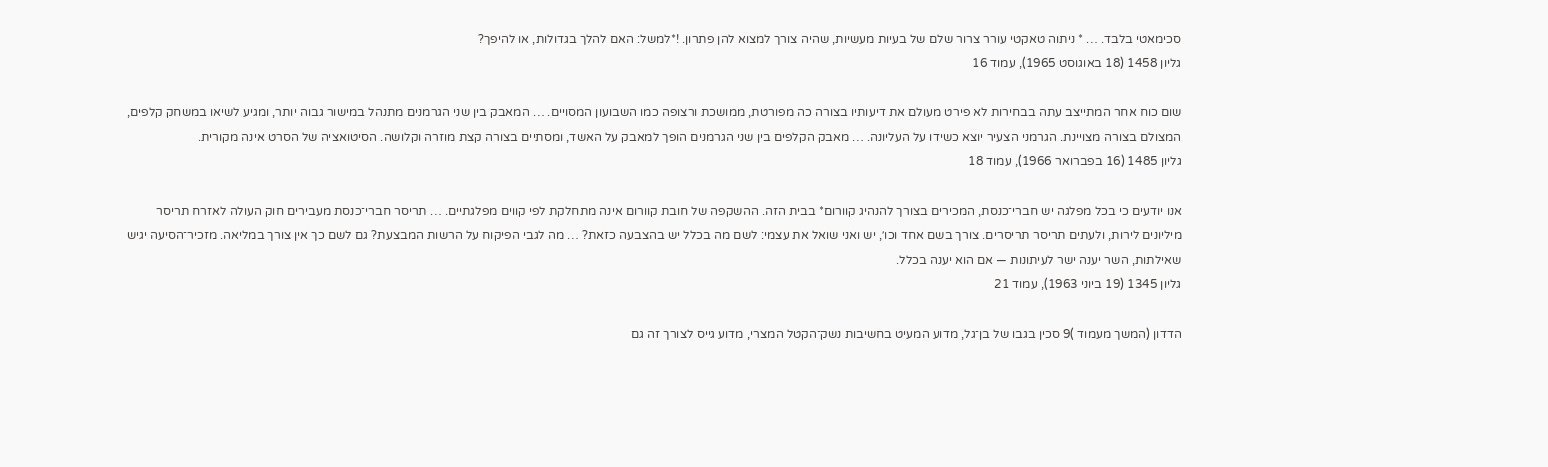סכימאטי בלבד. … * ניתוה טאקטי עורר צרור שלם של בעיות מעשיות, שהיה צורך למצוא להן פתרון. !*למשל: האם להלך בגדולות, או להיפך?
גליון 1458 (18 באוגוסט 1965), עמוד 16

שום כוח אחר המתייצב עתה בבחירות לא פירט מעולם את דיעותיו בצורה כה מפורטת, ממושכת ורצופה כמו השבועון המסויים. … המאבק בין שני הגרמנים מתנהל במישור גבוה יותר, ומגיע לשיאו במשחק קלפים, המצולם בצורה מצויינת. הגרמני הצעיר יוצא כשידו על העליונה. … מאבק הקלפים בין שני הגרמנים הופך למאבק על האשד, ומסתיים בצורה קצת מוזרה וקלושה. הסיטואציה של הסרט אינה מקורית.
גליון 1485 (16 בפברואר 1966), עמוד 18

אנו יודעים כי בכל מפלגה יש חברי־כנסת, המכירים בצורך להנהיג קוורום* בבית הזה. ההשקפה של חובת קוורום אינה מתחלקת לפי קווים מפלגתיים. … תריסר חברי־כנסת מעבירים חוק העולה לאזרח תריסר מיליונים לירות, ולעתים תריסר תריסרים. צורך בשם אחד וכו׳, יש ואני שואל את עצמי: לשם מה בכלל יש בהצבעה כזאת? … מה לגבי הפיקוח על הרשות המבצעת? גם לשם כך אין צורך במליאה. מזכיר־הסיעה יגיש שאילתות, השר יענה ישר לעיתונות — אם הוא יענה בכלל.
גליון 1345 (19 ביוני 1963), עמוד 21

הדדון (המשך מעמוד )9 סכין בגבו של בן־גל, מדוע המעיט בחשיבות נשק־הקטל המצרי, מדוע גייס לצורך זה גם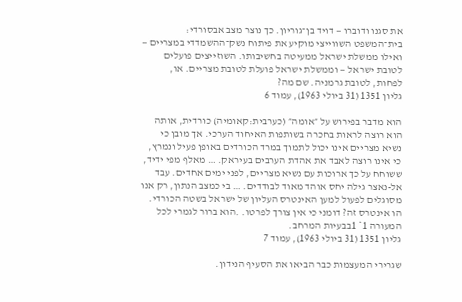את סגנו ודוברו — דויד בן־גוריון. כך נוצר מצב אבסורדי: בית־המשפט השווייצי מוקיע את פיתוח נשק־ההשמדדי במצריים — ואילו ממשלת ישראל ממעיטה בחשיבותו. השוזייצים פועלים לטובת ישראל — וממשלת ישראל פועלת לטובת מצריים. או, לפחות, לטובת גרמניה. שם מה?
גליון 1351 (31 ביולי 1963), עמוד 6

הוא מדבר בפירוש על ״אומה״ (כערבית:קאומיה) כורדית, אותה הוא רוצה לראות בחכרה בשותפות האיחוד הערכי. אך מובן כי נשיא מצריים אינו יכול לתמוך במרד הכורדים באופן פעיל ונמרץ, כי אינו רוצה לאבד את אהדת הערבים בעיראק. … מאלף מפי ידיד, ששוחח על כך ארוכות עם נשיא מצריים, לפני ימים אחדים. עבד אל-נאצר גילה יחס אוהד מאוד לבודדים. … בי כמצב הנתון, רק אנו מסוגלים לפעול למען האינטרס העליון של ישראל בשטה הכורדי. הו אינטרס זה? דומני כי אין צורך לפרטו. .הוא ברור לגמרי לכל המעורה 1* 1בבעיות המרחב.
גליון 1351 (31 ביולי 1963), עמוד 7

שגרירי המעצמות כבר הביאו את הסעיף הנידון.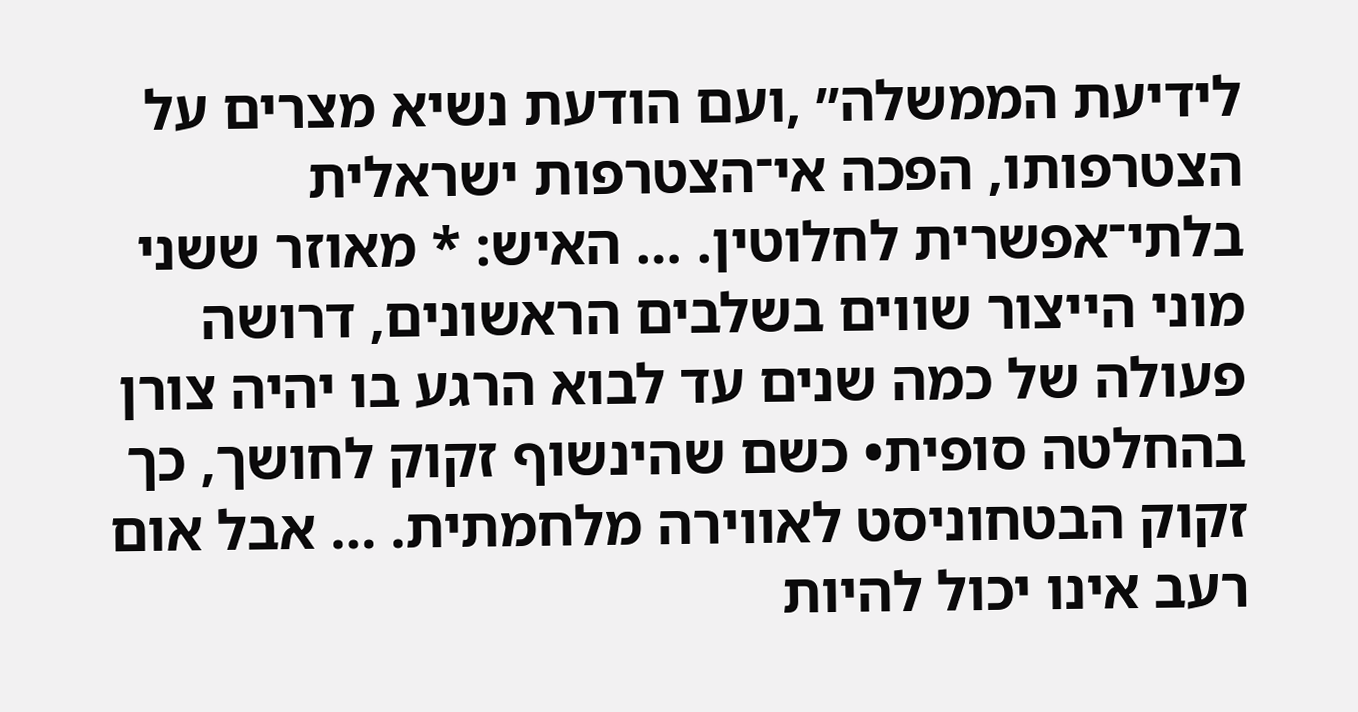לידיעת הממשלה״ ,ועם הודעת נשיא מצרים על הצטרפותו, הפכה אי־הצטרפות ישראלית בלתי־אפשרית לחלוטין. … האיש: * מאוזר ששני מוני הייצור שווים בשלבים הראשונים, דרושה פעולה של כמה שנים עד לבוא הרגע בו יהיה צורן בהחלטה סופית• כשם שהינשוף זקוק לחושך, כך זקוק הבטחוניסט לאווירה מלחמתית. … אבל אום רעב אינו יכול להיות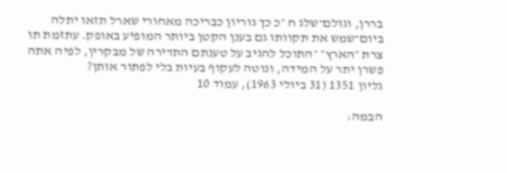בררן, וגולם־שלג ח ״כ כך גוריון כבריכה מאחורי שארל תזאו יתלה ביום־שמש את תקוותו גם בענן הקטן ביותר המופיע באופק. עתזמת תו צרת ״הארץ״ ״התוכל להגיב על טענתם התדירה של מבקרין, לפיה אתה פשרן יתר על המידה, ונוטה לעקוף בעיות בלי לפתור אותן?
גליון 1351 (31 ביולי 1963), עמוד 10

הבמה: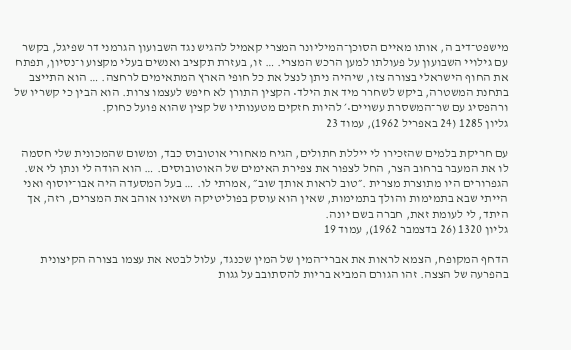מישפט־דיב ה, אותו מאיים הסוכן־המיליונר המצרי קאמיל להגיש נגד השבועון הגרמני דר שפיגל, בקשר עם גילויי השבועון על פעולתו למען הרכש המצרי. … זו, בעזרת תקציב ואנשים בעלי מקצוע ו־נסיון, תפתח את החוף הישראלי בצורה צזו, שיהיה ניתן לנצל את כל חופי הארץ המתאימים לרחצה. … הוא התייצב בתחנת המשטרה, ביקש לשחרר מיד את הילד• הקצין התורן לא חיפש לעצמו צרות. הוא הבין כי קשריו של ורהפסיג עם שר־המשסרת עשויים•׳ להיות חזקים מטענותיו של קצין שהוא פועל כחוק.
גליון 1285 (24 באפריל 1962), עמוד 23

עם חריקת בלמים שהזכירו לי ייללת חתולים, הגיח מאחורי אוטובוס כבד, ומשום שהמכונית שלי חסמה לו את המעבר ברחוב הצר, החל לצפור את צפירת האימים של האוטובוסים. … הוא הודה לי ונתן לי אש. הגפרורים היו מתוצרת מצרית .״טוב לראות אותך שוב״ ,אמרתי לו. … בעל המסעדה היה אבו־יוסוף ואני הייתי שבא בתמימות והולך בתמימות, שאין הוא עוסק בפוליטיקה ושאינו אוהב את המצרים, רזה, אך היתד, לי לעומת זאת, חברה בשם יונה.
גליון 1320 (26 בדצמבר 1962), עמוד 19

הדחף המקופח, הצמא לראות את אברי־המין של המין שכנגד, עלול לבטא את עצמו בצורה הקיצונית בהפרעה של הצצה. זהו הגורם המביא בריות להסתובב על גגות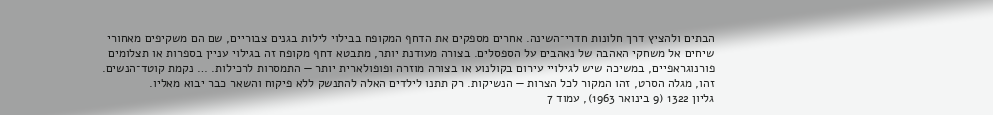הבתים ולהציץ דרך חלונות חדרי־השינה. אחרים מספקים את הדחף המקופח בבילוי לילות בגנים צבוריים, שם הם משקיפים מאחורי שיחים אל משחקי האהבה של נאהבים על הספסלים. בצורה מעודנת יותר, מתבטא דחף מקופח זה בגילוי עניין בספרות או תצלומים פורנוגראפיים, במשיכה שיש לגילויי עירום בקולנוע או בצורה מוזרה ופופולארית יותר — התמסרות לרכילות. … נקמת קוטד־הנשים. זהו, מגלה הסרט, זהו המקור לכל הצרות — הנשיקות. רק תתנו לילדים האלה להתנשק ללא פיקוח והשאר כבר יבוא מאליו.
גליון 1322 (9 בינואר 1963), עמוד 7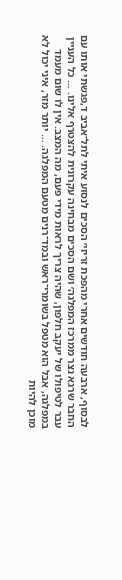לבסוף, ארבעה חודשים אחרי מהפכת זריזי׳ הסכים לנסוע איתי לתל־אביב ד,פגשתי אותו עם החבר שרגא נצר ממרכז המפלגה׳ ושם הסכים מבחינה עקרונית להצטרף אלינו. … כל העניין עבר לטיפולו של יעקב חלפון, שהיה צריך לראות מידי פעם, מה המצב. אין לו שום מעמד במפלגה, אבל הוא מטפל בשומרי־ראש ובמד־רנים מטעם המפלגה. … יותר מזר, איני יכול לא מוכן להיות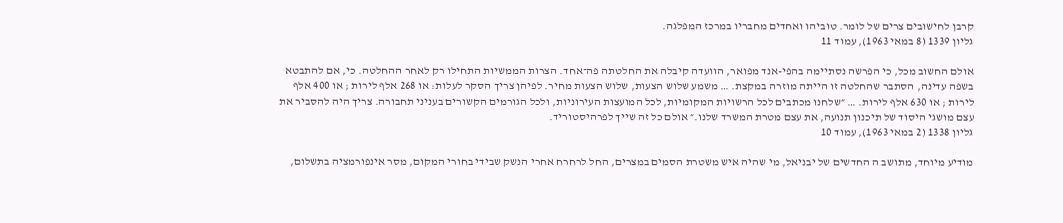קרבן לחישובים צרים של לומר. טוביהו ואחדים מחבריו במרכז המפלגה.
גליון 1339 (8 במאי 1963), עמוד 11

אולם החשוב מכל, כי הפרשה נסתיימה בהפי-אנד מפואר, הוועדה קיבלה את החלטתה פה־אחד. הצרות הממשיות התחילו רק לאחר ההחלטה. כי, אם להתבטא בשפה עדינה, הסתבר שהחלטה זו הייתה מוזרה במקצת. … משמע שלוש הצעות, שלוש הצעות מחיר. לפיהן צריך הסקר לעלות: או 268 אלף לירות ; או 400 אלף לירות ; או 630 אלף לירות. … ״שלחנו מכתבים לכל הרשויות המקומיות, לכל המועצות העירוניות, ולכל הגורמים הקשורים בעניני תחבורה. צריך היה להסביר את עצם מושגי היסוד של תיכנון תנועה, את עצם מטרת המשרד שלנו.״ אולם כל זה שייך לפרהיסטוריד.
גליון 1338 (2 במאי 1963), עמוד 10

מודיע מיוחד, מתושב ה החדשים של יבניאל, מי שהיה איש משטרת הסמים במצרים, החל לרחרח אחרי הנשק שבידי בחורי המקום, מסר אינפורמציה בתשלום,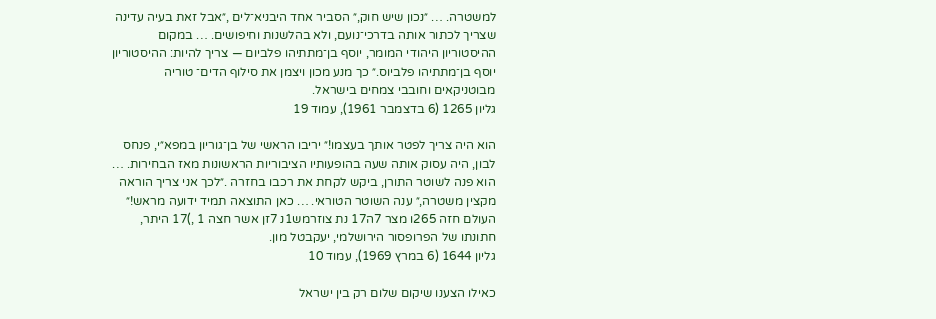למשטרה. … ״נכון שיש חוק,״ הסביר אחד היבניא־לים ,״אבל זאת בעיה עדינה שצריך לכתור אותה בדרכי־נועם, ולא בהלשנות וחיפושים. … במקום ההיסטוריון היהודי המומר, יוסף בן־מתתיהו פלביום — צריך להיות: ההיסטוריון יוסף בן־מתתיהו פלביוס.״ כך מנע מכון ויצמן את סילוף הדים־ טוריה מבוטניקאים וחובבי צמחים בישראל.
גליון 1265 (6 בדצמבר 1961), עמוד 19

הוא היה צריך לפטר אותך בעצמו!״ יריבו הראשי של בן־גוריון במפא״י, פנחס לבון, היה עסוק אותה שעה בהופעותיו הציבוריות הראשונות מאז הבחירות. … הוא פנה לשוטר התורן, ביקש לקחת את רכבו בחזרה .״לכך אני צריך הוראה מקצין משטרה,״ ענה השוטר הטוראי. … כאן התוצאה תמיד ידועה מראש!״ העולם חזה 265ו מצר 7ה17 נת צוזרמש1נ 7זן אשר חצה 1 ,)17 היתר, חתונתו של הפרופסור הירושלמי, יעקבטל מון.
גליון 1644 (6 במרץ 1969), עמוד 10

כאילו הצענו שיקום שלום רק בין ישראל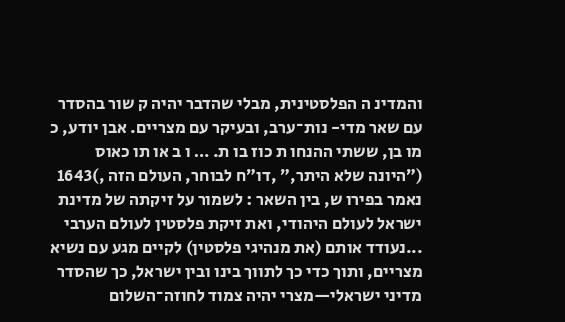והמדינ ה הפלסטינית, מבלי שהדבר יהיה ק שור בהסדר עם שאר מדי- נות־ערב, ובעיקר עם מצריים. אבן יודע, כ מו בן, ששתי ההנחו ת כוז בו ת. … ו ב או תו כאוס (״היונה שלא היתר,״ ,דו״ח לבוחר, העולם הזה ,)1643 נאמר בפירו ש, בין השאר : לשמור על זיקתה של מדינת ישראל לעולם היהודי, ואת זיקת פלסטין לעולם הערבי ...נעודד אותם (את מנהיגי פלסטין) לקיים מגע עם נשיא מצריים, ותוך כדי כך לתווך בינו ובין ישראל, כך שהסדר מדיני ישראלי—מצרי יהיה צמוד לחוזה־השלום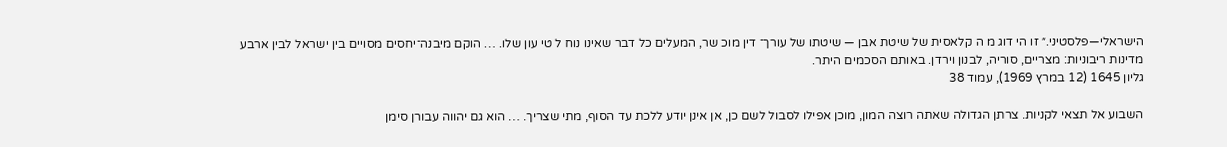הישראלי—פלסטיני.״ זו הי דוג מ ה קלאסית של שיטת אבן — שיטתו של עורך־ דין מוכ שר, המעלים כל דבר שאינו נוח ל טי עון שלו. … הוקם מיבנה־יחסים מסויים בין ישראל לבין ארבע מדינות ריבוניות: מצריים, סוריה, לבנון וירדן. באותם הסכמים היתר.
גליון 1645 (12 במרץ 1969), עמוד 38

השבוע אל תצאי לקניות. צרתן הגדולה שאתה רוצה המון, מוכן אפילו לסבול לשם כן, אן אינן יודע ללכת עד הסוף, מתי שצריך. … הוא גם יהווה עבורן סימן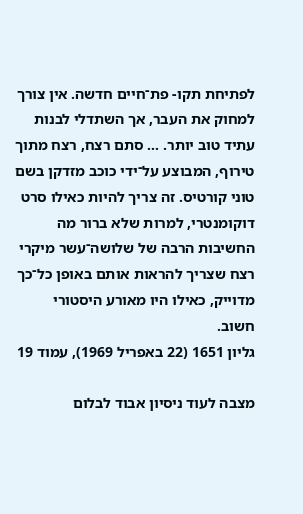לפתיחת תקו- פת־חיים חדשה. אין צורך למחוק את העבר, אך השתדלי לבנות עתיד טוב יותר. … סתם רצח, רצח מתוך טירוף, המבוצע על־ידי כוכב מזדקן בשם טוני קורטיס. זה צריך להיות כאילו סרט דוקומנטרי, למרות שלא ברור מה החשיבות הרבה של שלושה־עשר מיקרי רצח שצריך להראות אותם באופן כל־כך מדוייק, כאילו היו מאורע היסטורי חשוב.
גליון 1651 (22 באפריל 1969), עמוד 19

מצבה לעוד ניסיון אבוד לבלום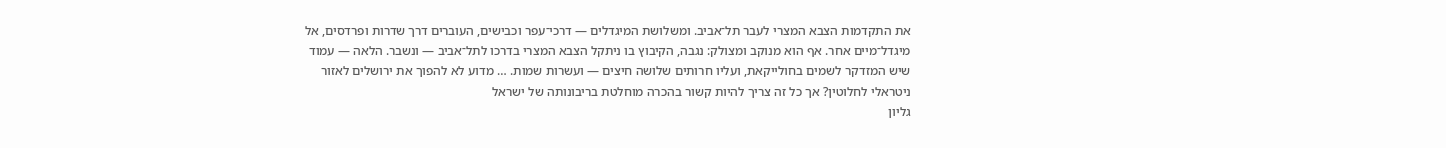את התקדמות הצבא המצרי לעבר תל־אביב. ומשלושת המיגדלים — דרכי־עפר וכבישים, העוברים דרך שדרות ופרדסים, אל מיגדל־מיים אחר. אף הוא מנוקב ומצולק: נגבה, הקיבוץ בו ניתקל הצבא המצרי בדרכו לתל־אביב — ונשבר. הלאה — עמוד שיש המזדקר לשמים בחולייקאת, ועליו חרותים שלושה חיצים — ועשרות שמות. … מדוע לא להפוך את ירושלים לאזור ניטראלי לחלוטין? אך כל זה צריך להיות קשור בהכרה מוחלטת בריבונותה של ישראל
גליון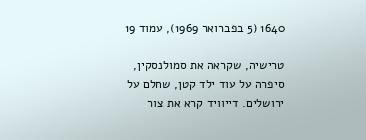1640 (5 בפברואר 1969), עמוד 19

טרישיה, שקראה את סמולנסקין, סיפרה על עוד ילד קטן, שחלם על ירושלים. דייוויד קרא את צור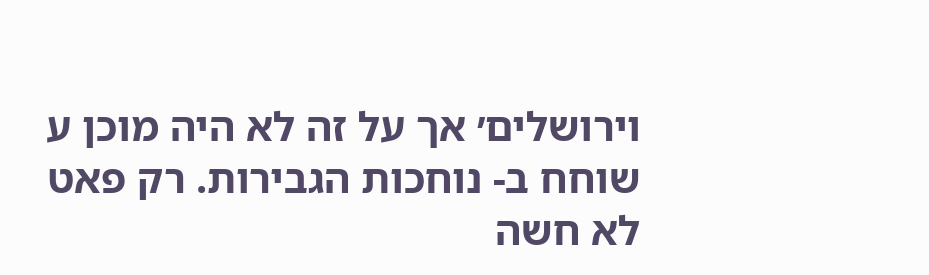וירושלים׳ אך על זה לא היה מוכן ע שוחח ב- נוחכות הגבירות. רק פאט לא חשה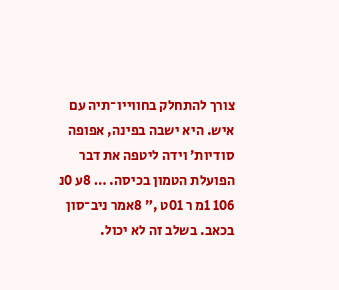צורך להתחלק בחווייו־תיה עם איש. היא ישבה בפינה, אפופה סודיות׳ וידה ליטפה את דבר הפועלת הטמון בכיסה. … 8ע 0נ 106 1מ ר 01ט ,״ 8אמר ניב־סון בכאב. בשלב זה לא יכול.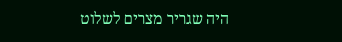היה שגריר מצרים לשלוט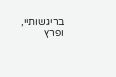בריגשותיי, ופרץ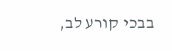בבכי קורע לב,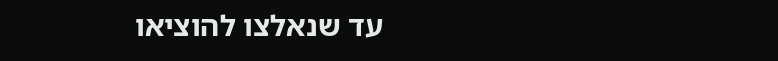עד שנאלצו להוציאו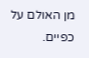מן האולם על כפיים.